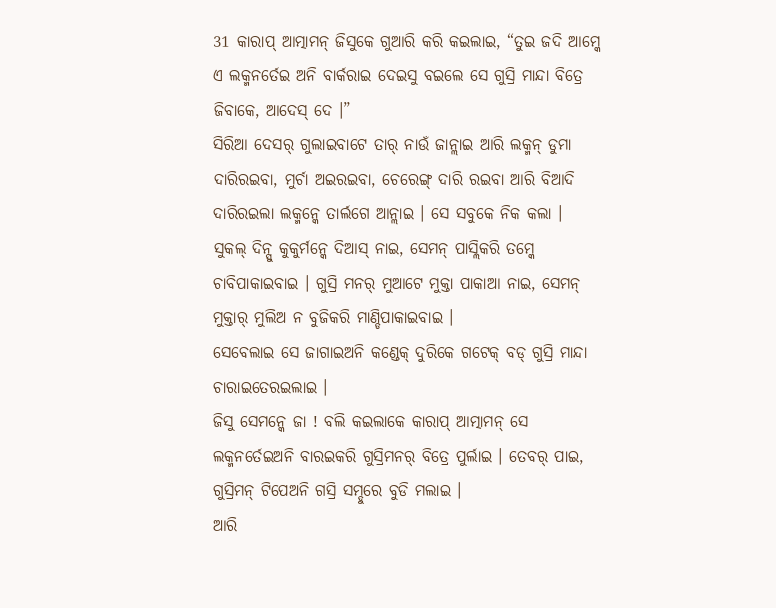31 କାରାପ୍ ଆତ୍ମାମନ୍ ଜିସୁକେ ଗୁଆରି କରି କଇଲାଇ, “ତୁଇ ଜଦି ଆମ୍କେ ଏ ଲକ୍ମନର୍ତେଇ ଅନି ବାର୍କରାଇ ଦେଇସୁ ବଇଲେ ସେ ଗୁସ୍ରି ମାନ୍ଦା ବିତ୍ରେ ଜିବାକେ, ଆଦେସ୍ ଦେ ।”
ସିରିଆ ଦେସର୍ ଗୁଲାଇବାଟେ ତାର୍ ନାଉଁ ଜାନ୍ଲାଇ ଆରି ଲକ୍ମନ୍ ଡୁମା ଦାରିରଇବା, ମୁର୍ଚା ଅଇରଇବା, ଚେରେଙ୍ଗ୍ ଦାରି ରଇବା ଆରି ବିଆଦି ଦାରିରଇଲା ଲକ୍ମନ୍କେ ତାର୍ଲଗେ ଆନ୍ଲାଇ । ସେ ସବୁକେ ନିକ କଲା ।
ସୁକଲ୍ ଦିନ୍ସୁ କୁକୁର୍ମନ୍କେ ଦିଆସ୍ ନାଇ, ସେମନ୍ ପାସ୍ଲିକରି ତମ୍କେ ଚାବିପାକାଇବାଇ । ଗୁସ୍ରି ମନର୍ ମୁଆଟେ ମୁକ୍ତା ପାକାଆ ନାଇ, ସେମନ୍ ମୁକ୍ତାର୍ ମୁଲିଅ ନ ବୁଜିକରି ମାଣ୍ଡିପାକାଇବାଇ ।
ସେବେଲାଇ ସେ ଜାଗାଇଅନି କଣ୍ଡେକ୍ ଦୁରିକେ ଗଟେକ୍ ବଡ୍ ଗୁସ୍ରି ମାନ୍ଦା ଚାରାଇତେରଇଲାଇ ।
ଜିସୁ ସେମନ୍କେ ଜା ! ବଲି କଇଲାକେ କାରାପ୍ ଆତ୍ମାମନ୍ ସେ ଲକ୍ମନର୍ତେଇଅନି ବାରଇକରି ଗୁସ୍ରିମନର୍ ବିତ୍ରେ ପୁର୍ଲାଇ । ତେବର୍ ପାଇ, ଗୁସ୍ରିମନ୍ ଟିପେଅନି ଗସ୍ରି ସମ୍ଦୁରେ ବୁଡି ମଲାଇ ।
ଆରି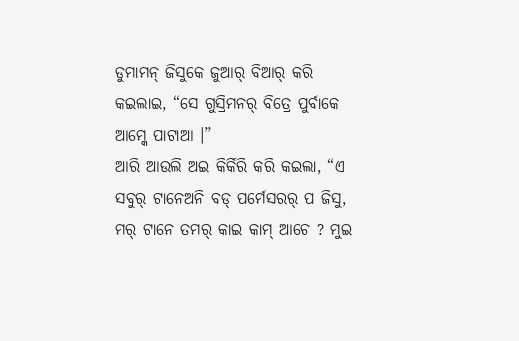ଡୁମାମନ୍ ଜିସୁକେ ଜୁଆର୍ ବିଆର୍ କରି କଇଲାଇ, “ସେ ଗୁସ୍ରିମନର୍ ବିତ୍ରେ ପୁର୍ବାକେ ଆମ୍କେ ପାଟାଆ ।”
ଆରି ଆଉଲି ଅଇ କିର୍କିରି କରି କଇଲା, “ଏ ସବୁର୍ ଟାନେଅନି ବଡ୍ ପର୍ମେସରର୍ ପ ଜିସୁ, ମର୍ ଟାନେ ତମର୍ କାଇ କାମ୍ ଆଚେ ? ମୁଇ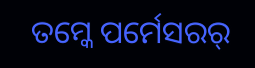ତମ୍କେ ପର୍ମେସରର୍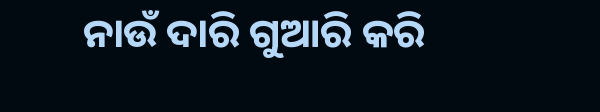ନାଉଁ ଦାରି ଗୁଆରି କରି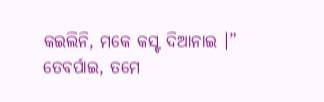କଇଲିନି, ମକେ କସ୍ଟ ଦିଆନାଇ ।”
ତେବର୍ପାଇ, ତମେ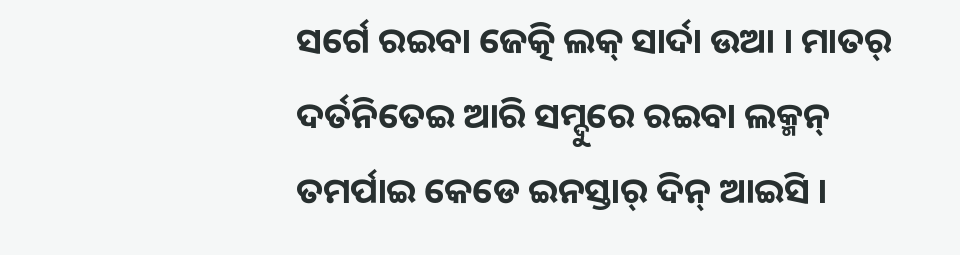ସର୍ଗେ ରଇବା ଜେତ୍କି ଲକ୍ ସାର୍ଦା ଉଆ । ମାତର୍ ଦର୍ତନିତେଇ ଆରି ସମ୍ଦୁରେ ରଇବା ଲକ୍ମନ୍ ତମର୍ପାଇ କେଡେ ଇନସ୍ତାର୍ ଦିନ୍ ଆଇସି ।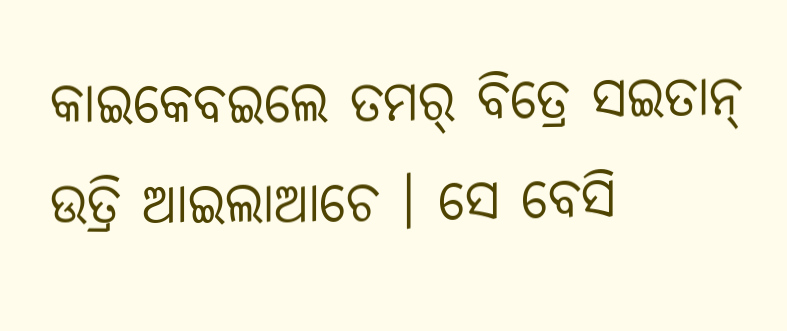କାଇକେବଇଲେ ତମର୍ ବିତ୍ରେ ସଇତାନ୍ ଉତ୍ରି ଆଇଲାଆଚେ । ସେ ବେସି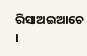ରିସାଅଇଆଚେ ।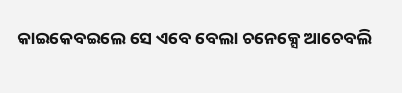କାଇକେବଇଲେ ସେ ଏବେ ବେଲା ଚନେକ୍ସେ ଆଚେବଲି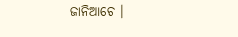ଜାନିଆଚେ ।